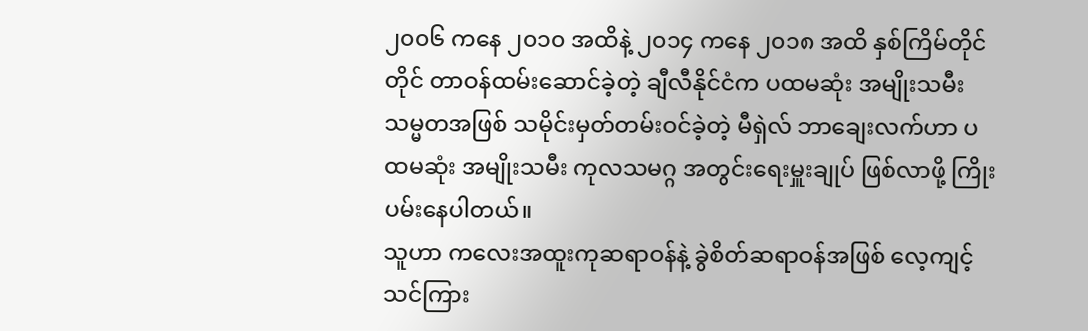၂၀၀၆ ကနေ ၂၀၁၀ အထိနဲ့ ၂၀၁၄ ကနေ ၂၀၁၈ အထိ နှစ်ကြိမ်တိုင်တိုင် တာဝန်ထမ်းဆောင်ခဲ့တဲ့ ချီလီနိုင်ငံက ပထမဆုံး အမျိုးသမီးသမ္မတအဖြစ် သမိုင်းမှတ်တမ်းဝင်ခဲ့တဲ့ မီရှဲလ် ဘာချေးလက်ဟာ ပထမဆုံး အမျိုးသမီး ကုလသမဂ္ဂ အတွင်းရေးမှူးချုပ် ဖြစ်လာဖို့ ကြိုးပမ်းနေပါတယ်။
သူဟာ ကလေးအထူးကုဆရာဝန်နဲ့ ခွဲစိတ်ဆရာဝန်အဖြစ် လေ့ကျင့်သင်ကြား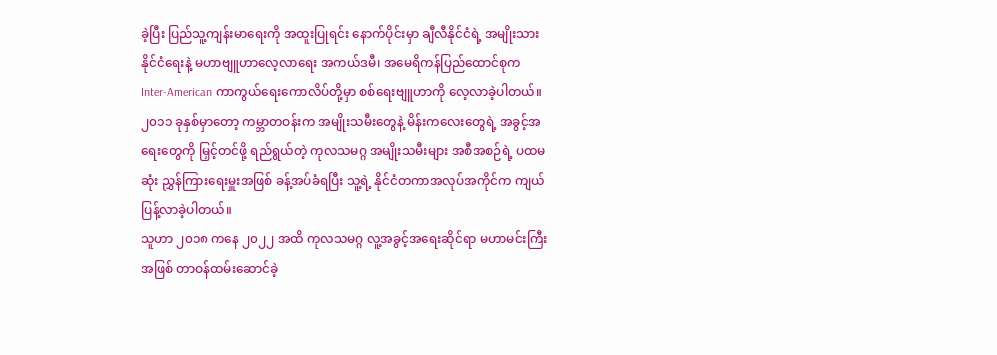ခဲ့ပြီး ပြည်သူ့ကျန်းမာရေးကို အထူးပြုရင်း နောက်ပိုင်းမှာ ချီလီနိုင်ငံရဲ့ အမျိုးသားနိုင်ငံရေးနဲ့ မဟာဗျူဟာလေ့လာရေး အကယ်ဒမီ၊ အမေရိကန်ပြည်ထောင်စုက Inter-American ကာကွယ်ရေးကောလိပ်တို့မှာ စစ်ရေးဗျူဟာကို လေ့လာခဲ့ပါတယ်။
၂၀၁၁ ခုနှစ်မှာတော့ ကမ္ဘာတဝန်းက အမျိုးသမီးတွေနဲ့ မိန်းကလေးတွေရဲ့ အခွင့်အရေးတွေကို မြှင့်တင်ဖို့ ရည်ရွယ်တဲ့ ကုလသမဂ္ဂ အမျိုးသမီးများ အစီအစဉ်ရဲ့ ပထမဆုံး ညွှန်ကြားရေးမှူးအဖြစ် ခန့်အပ်ခံရပြီး သူ့ရဲ့ နိုင်ငံတကာအလုပ်အကိုင်က ကျယ်ပြန့်လာခဲ့ပါတယ်။
သူဟာ ၂၀၁၈ ကနေ ၂၀၂၂ အထိ ကုလသမဂ္ဂ လူ့အခွင့်အရေးဆိုင်ရာ မဟာမင်းကြီးအဖြစ် တာဝန်ထမ်းဆောင်ခဲ့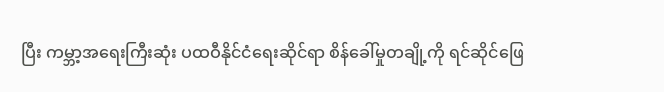ပြီး ကမ္ဘာ့အရေးကြီးဆုံး ပထဝီနိုင်ငံရေးဆိုင်ရာ စိန်ခေါ်မှုတချို့ကို ရင်ဆိုင်ဖြေ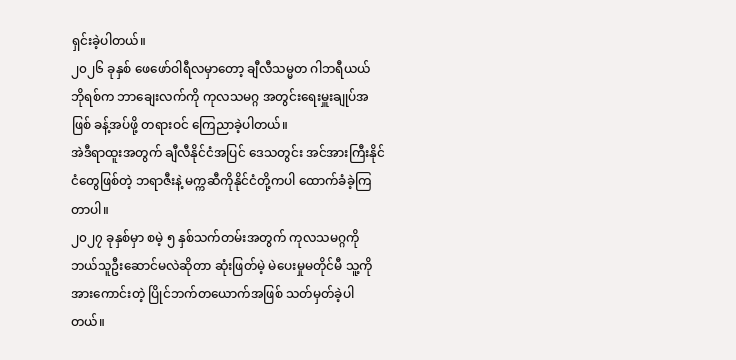ရှင်းခဲ့ပါတယ်။
၂၀၂၆ ခုနှစ် ဖေဖော်ဝါရီလမှာတော့ ချီလီသမ္မတ ဂါဘရီယယ် ဘိုရစ်က ဘာချေးလက်ကို ကုလသမဂ္ဂ အတွင်းရေးမှူးချုပ်အဖြစ် ခန့်အပ်ဖို့ တရားဝင် ကြေညာခဲ့ပါတယ်။
အဲဒီရာထူးအတွက် ချီလီနိုင်ငံအပြင် ဒေသတွင်း အင်အားကြီးနိုင်ငံတွေဖြစ်တဲ့ ဘရာဇီးနဲ့ မက္ကဆီကိုနိုင်ငံတို့ကပါ ထောက်ခံခဲ့ကြတာပါ။
၂၀၂၇ ခုနှစ်မှာ စမဲ့ ၅ နှစ်သက်တမ်းအတွက် ကုလသမဂ္ဂကို ဘယ်သူဦးဆောင်မလဲဆိုတာ ဆုံးဖြတ်မဲ့ မဲပေးမှုမတိုင်မီ သူ့ကို အားကောင်းတဲ့ ပြိုင်ဘက်တယောက်အဖြစ် သတ်မှတ်ခဲ့ပါတယ်။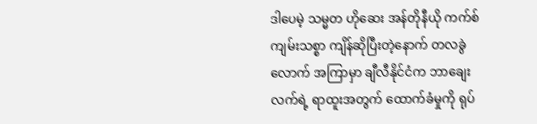ဒါပေမဲ့ သမ္မတ ဟိုဆေး အန်တိုနီယို ကက်စ် ကျမ်းသစ္စာ ကျိန်ဆိုပြီးတဲ့နောက် တလခွဲလောက် အကြာမှာ ချီလီနိုင်ငံက ဘာချေးလက်ရဲ့ ရာထူးအတွက် ထောက်ခံမှုကို ရုပ်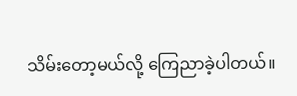သိမ်းတော့မယ်လို့ ကြေညာခဲ့ပါတယ်။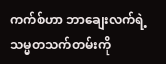ကက်စ်ဟာ ဘာချေးလက်ရဲ့ သမ္မတသက်တမ်းကို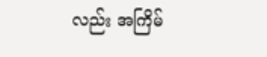လည်း အကြိမ်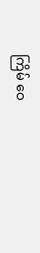ကြိမ် ဝေ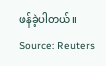ဖန်ခဲ့ပါတယ်။
Source: Reuters